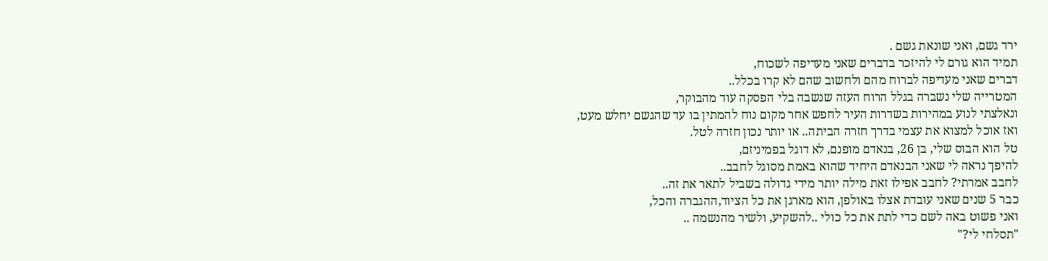ירד גשם, ואני שונאת גשם .
תמיד הוא גורם לי להיזכר בדברים שאני מעדיפה לשכוח,
דברים שאני מעדיפה לברוח מהם ולחשוב שהם לא קרו בכלל..
המטרייה שלי נשברה בגלל הרוח העזה שנשבה בלי הפסקה עוד מהבוקר,
ונאלצתי לנוע במהירות בשדרות העיר לחפש אחר מקום נוח להמתין בו עד שהגשם יחלש מעט,
ואז אוכל למצוא את עצמי בדרך חזרה הביתה.. או יותר נכון חזרה לטל.
טל הוא הבוס שלי, בן 26, בנאדם מופנם, לא דוגל בפמיניזם,
להיפך נראה לי שאני הבנאדם היחיד שהוא באמת מסוגל לחבב..
לחבב אמרתי? לחבב אפילו זאת מילה יותר מידי גדולה בשביל לתאר את זה..
כבר 5 שנים שאני עובדת אצלו באולפן, הוא מארגן את כל הציוד,ההגברה והכל,
ואני פשוט באה לשם כדי לתת את כל כולי ..להשקיע, ולשיר מהנשמה ..
"תסלחי לי?"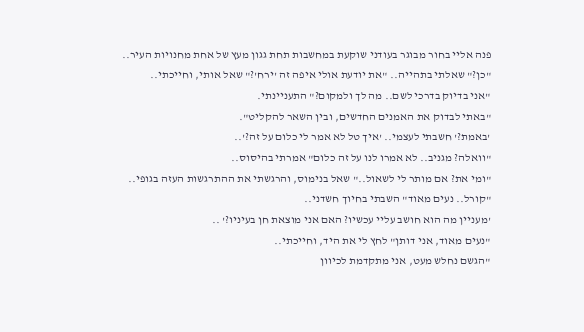פנה אליי בחור מבוגר בעודני שוקעת במחשבות תחת גגון מעץ של אחת מחנויות העיר..
"כן?" שאלתי בתהייה.. "את יודעת אולי איפה זה 'ירח'?" שאל אותי, וחייכתי..
"אני בדיוק בדרכי לשם.. מה לך ולמקום?" התעניינתי.
"באתי לבדוק את האמנים החדשים, ובין השאר להקליט".
'באמת?' חשבתי לעצמי.. 'איך טל לא אמר לי כלום על זה?'..
"וואלה? מגניב.. לא אמרו לנו על זה כלום" אמרתי בהיסוס..
"ומי את? אם מותר לי לשאול.." שאל בנימוס, והרגשתי את ההתרגשות העזה בגופי..
"קורל.. נעים מאוד" השבתי בחיוך חשדני..
'מעניין מה הוא חושב עליי עכשיו? האם אני מוצאת חן בעיניו?' ..
"נעים מאוד, אני דותן" לחץ לי את היד, וחייכתי..
"הגשם נחלש מעט, אני מתקדמת לכיוון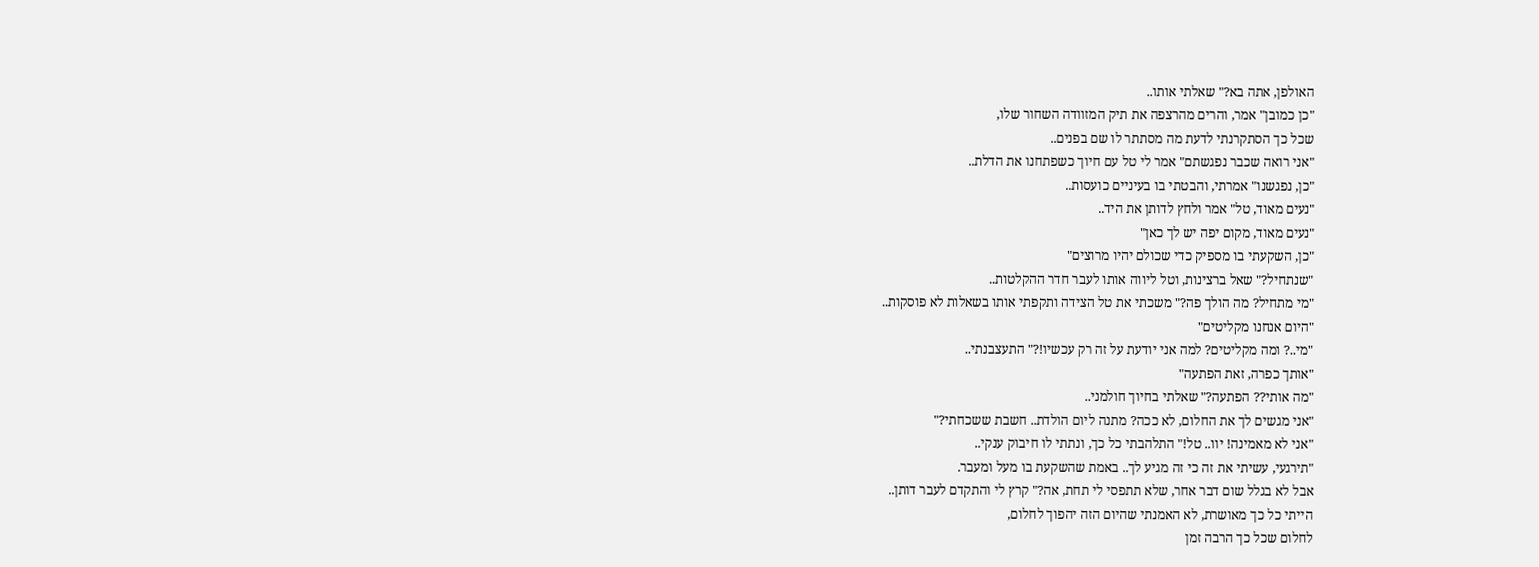האולפן, אתה בא?" שאלתי אותו..
"כן כמובן" אמר, והרים מהרצפה את תיק המזוודה השחור שלו,
שכל כך הסתקרנתי לדעת מה מסתתר לו שם בפנים..
"אני רואה שכבר נפגשתם" אמר לי טל עם חיוך כשפתחנו את הדלת..
"כן, נפגשנו" אמרתי, והבטתי בו בעיניים כועסות..
"נעים מאוד, טל" אמר ולחץ לדותן את היד..
"נעים מאוד, מקום יפה יש לך כאן"
"כן, השקעתי בו מספיק כדי שכולם יהיו מרוצים"
"שנתחיל?" שאל ברצינות, וטל ליווה אותו לעבר חדר ההקלטות..
"מי מתחיל? מה הולך פה?" משכתי את טל הצידה ותקפתי אותו בשאלות לא פוסקות..
"היום אנחנו מקליטים"
"מי..? ומה מקליטים? למה אני יודעת על זה רק עכשיו!?" התעצבנתי..
"אותך כפרה, זאת הפתעה"
"מה אותי?? הפתעה?" שאלתי בחיוך חולמני..
"אני מגשים לך את החלום, לא ככה? מתנה ליום הולדת.. חשבת ששכחתי?"
"אני לא מאמינה! יוו.. טל!" התלהבתי כל כך, ונתתי לו חיבוק ענקי..
"תירגעי, עשיתי את זה כי זה מגיע לך.. באמת שהשקעת בו מעל ומעבר.
אבל לא בגלל שום דבר אחר, שלא תתפסי לי תחת, אה?" קרץ לי והתקדם לעבר דותן..
הייתי כל כך מאושרת, לא האמנתי שהיום הזה יהפוך לחלום,
לחלום שכל כך הרבה זמן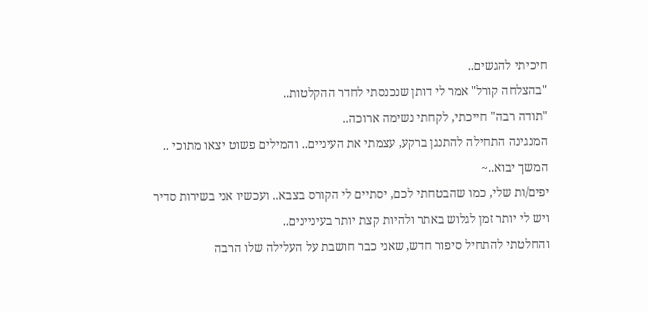חיכיתי להגשים..
"בהצלחה קורל" אמר לי דותן שנכנסתי לחדר ההקלטות..
"תודה רבה" חייכתי, לקחתי נשימה ארוכה..
המנגינה התחילה להתנגן ברקע, עצמתי את העיניים.. והמילים פשוט יצאו מתוכי ..
המשך יבוא..~
יפים/ות שלי, כמו שהבטחתי לכם, יסתיים לי הקורס בצבא.. ועכשיו אני בשירות סדיר
ויש לי יותר זמן לגלוש באתר ולהיות קצת יותר בעיניינים..
והחלטתי להתחיל סיפור חדש, שאני כבר חושבת על העלילה שלו הרבה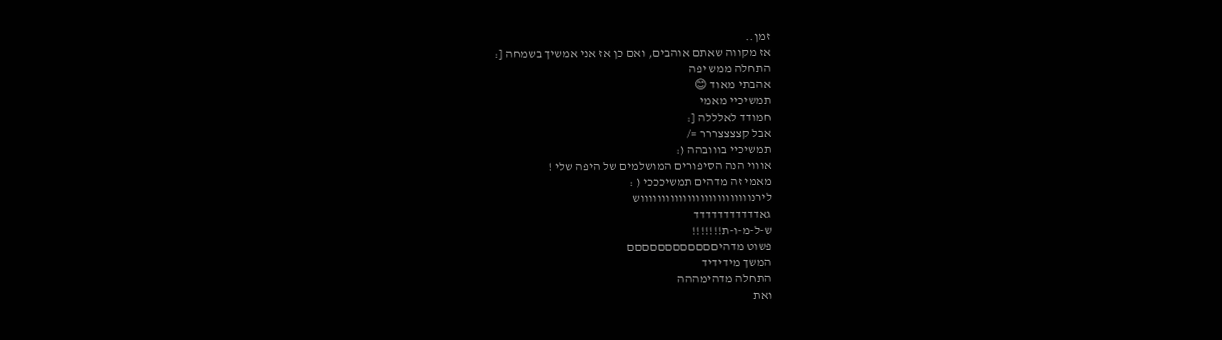זמן..
אז מקווה שאתם אוהבים, ואם כן אז אני אמשיך בשמחה [:
התחלה ממש יפה
אהבתי מאוד 😊
תמשיכיי מאמי
חמודד לאלללה [:
אבל קצצצצררר =/
תמשיכיי בווובהה (:
אוווי הנה הסיפורים המושלמים של היפה שלי !
מאמי זה מדהים תמשיכככי ( :
לירנווווווווווווווווווווווווווש
גאדדדדדדדדדדד
ש-ל-מ-ו-ת!!!!!!!
פשוט מדהיםםםםםםםםםםםם
המשך מידידיד
התחלה מדהימההה
ואת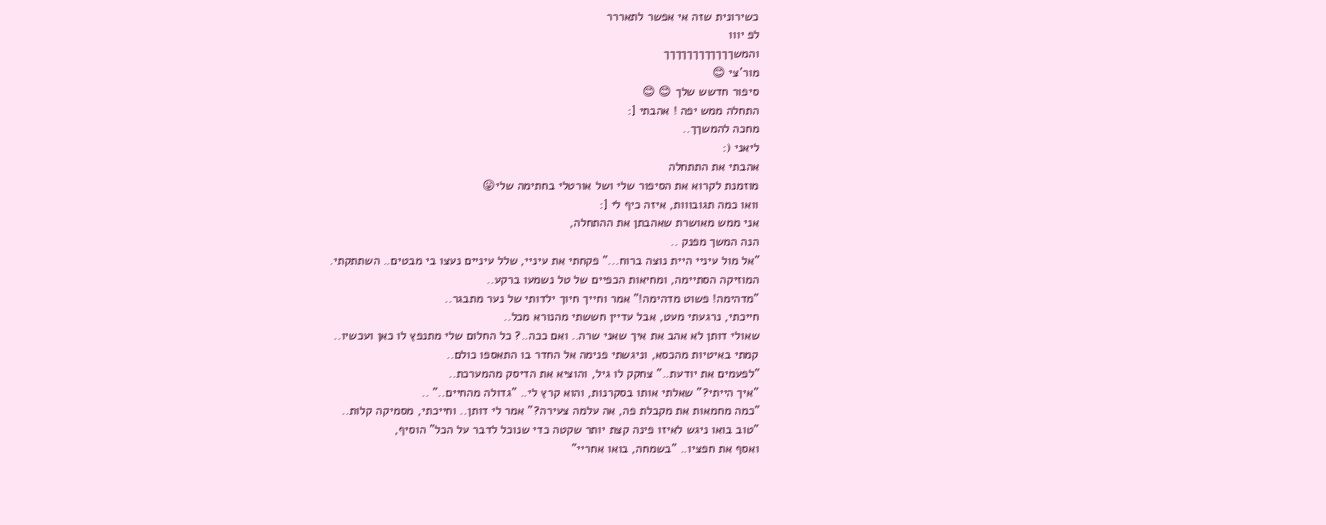כשירונית שזה אי אפשר לתאררר
לפ יווו
והמשךךךךךךךךךךךך
מור'צי 😊
סיפור חדשש שלך 😊 😊
התחלה ממש יפה ! אהבתי [:
מחכה להמשךך..
ליאני (:
אהבתי את התתחלה
מוזמנת לקרוא את הסיפור שלי ושל אורטלי בחתימה שלי😛
וואו כמה תגובווות, איזה כיף לי [:
אני ממש מאושרת שאהבתן את ההתחלה,
הנה המשך מפנק ..
"אל מול עיניי היית נוצה ברוח..." פקחתי את עיניי, שלל עיניים נעצו בי מבטים.. השתתקתי.
המוזיקה הסתיימה, ומחיאות הכפיים של טל נשמעו ברקע..
"מדהימה! פשוט מדהימה!" אמר וחייך חיוך ילדותי של נער מתבגר..
חייכתי, נרגעתי מעט, אבל עדיין חששתי מהנורא מכל..
שאולי דותן לא אהב את איך שאני שרה.. ואם ככה..? כל החלום שלי מתנפץ לו כאן ועכשיו..
קמתי באיטיות מהכסא, וניגשתי פנימה אל החדר בו התאספו כולם..
"לפעמים את יודעת.." צחקק לו גיל, והוציא את הדיסק מהמערכת..
"איך הייתי?" שאלתי אותו בסקרנות, והוא קרץ לי.. "גדולה מהחיים.." ..
"כמה מחמאות את מקבלת פה, אה עלמה צעירה?" אמר לי דותן.. וחייכתי, מסמיקה קלות..
"טוב בואו ניגש לאיזו פינה קצת יותר שקטה כדי שנוכל לדבר על הכל" הוסיף,
ואסף את חפציו.. "בשמחה, בואו אחריי"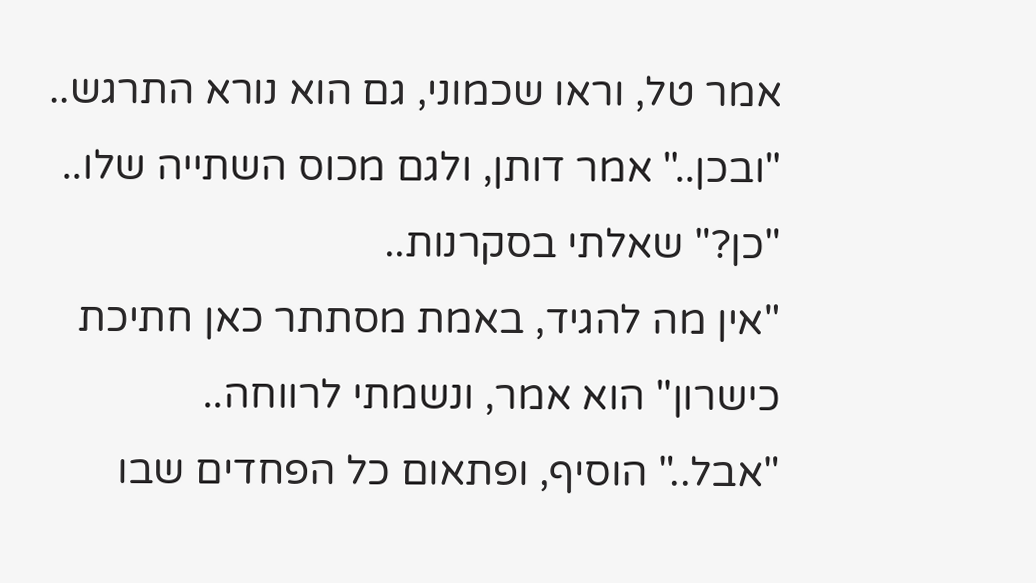אמר טל, וראו שכמוני, גם הוא נורא התרגש..
"ובכן.." אמר דותן, ולגם מכוס השתייה שלו.. "כן?" שאלתי בסקרנות..
"אין מה להגיד, באמת מסתתר כאן חתיכת כישרון" הוא אמר, ונשמתי לרווחה..
"אבל.." הוסיף, ופתאום כל הפחדים שבו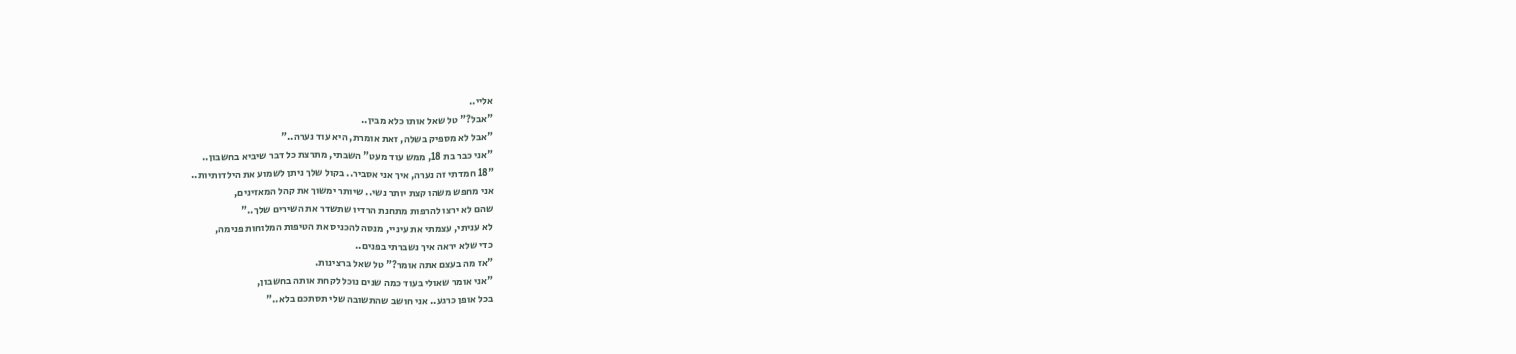אליי..
"אבל?" טל שאל אותו כלא מבין..
"אבל לא מספיק בשלה, זאת אומרת, היא עוד נערה.."
"אני כבר בת 18, ממש עוד מעט" השבתי, מתרצת כל דבר שיביא בחשבון..
"18 חמדתי זה נערה, איך אני אסביר.. בקול שלך ניתן לשמוע את הילדותיות..
אני מחפש משהו קצת יותר נשי.. שיותר ימשוך את קהל המאזינים,
שהם לא ירצו להרפות מתחנת הרדיו שתשדר את השירים שלך.."
לא עניתי, עצמתי את עיניי, מנסה להכניס את הטיפות המלוחות פנימה,
כדי שלא יראה איך נשברתי בפנים..
"אז מה בעצם אתה אומר?" טל שאל ברצינות.
"אני אומר שאולי בעוד כמה שנים נוכל לקחת אותה בחשבון,
בכל אופן כרגע.. אני חושב שהתשובה שלי תסתכם בלא.."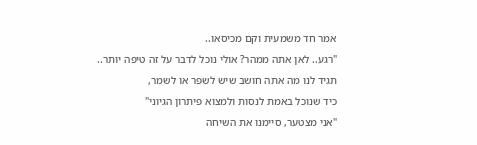אמר חד משמעית וקם מכיסאו..
"רגע.. לאן אתה ממהר? אולי נוכל לדבר על זה טיפה יותר..
תגיד לנו מה אתה חושב שיש לשפר או לשמר,
כיד שנוכל באמת לנסות ולמצוא פיתרון הגיוני"
"אני מצטער, סיימנו את השיחה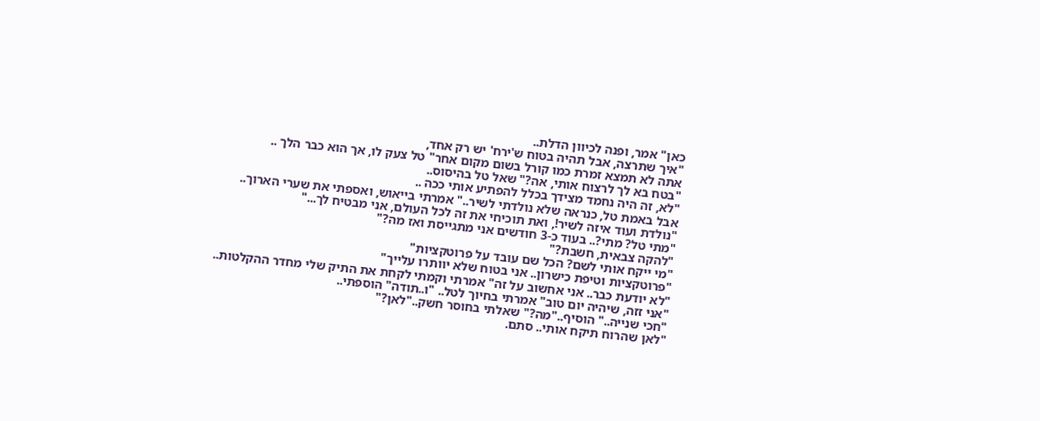כאן" אמר, ופנה לכיוון הדלת..
"איך שתרצה, אבל תהיה בטוח ש'ירח' יש רק אחד,
אתה לא תמצא זמרת כמו קורל בשום מקום אחר" טל צעק לו, אך הוא כבר הלך ..
"בטח בא לך לרצוח אותי, אה?" שאל טל בהיסוס..
"לא, זה היה נחמד מצידך בכלל להפתיע אותי ככה ..
אבל באמת טל, כנראה שלא נולדתי לשיר.." אמרתי בייאוש, ואספתי את שערי הארוך..
"נולדת ועוד איזה לשיר!, ואת תוכיחי את זה לכל העולם, אני מבטיח לך..."
"מתי טל? מתי?.. בעוד כ-3 חודשים אני מתגייסת ואז מה?"
"להקה צבאית, חשבת?"
"מי ייקח אותי לשם? הכל שם עובד על פרוטקציות"
"פרוטקציות וטיפת כישרון.. אני בטוח שלא יוותרו עלייך"
"לא יודעת כבר.. אני אחשוב על זה" אמרתי וקמתי לקחת את התיק שלי מחדר ההקלטות..
"אני זזה, שיהיה יום טוב" אמרתי בחיוך לטל.. "ו..תודה" הוספתי..
"חכי שנייה.." הוסיף.."מה?" שאלתי בחוסר חשק.."לאן?"
"לאן שהרוח תיקח אותי.. סתם.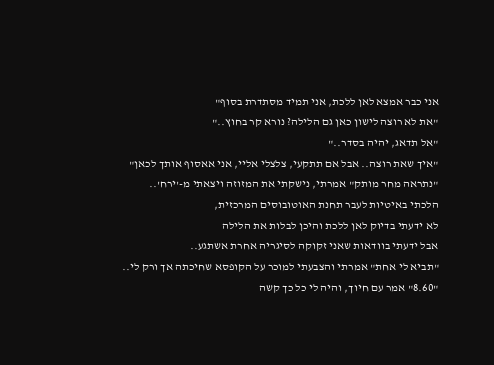אני כבר אמצא לאן ללכת, אני תמיד מסתדרת בסוף"
"את לא רוצה לישון כאן גם הלילה? נורא קר בחוץ.."
"אל תדאג, יהיה בסדר.."
"איך שאת רוצה.. אבל אם תתקעי, צלצלי אליי, אני אאסוף אותך לכאן"
"נתראה מחר מותק" אמרתי, נישקתי את המזוזה ויצאתי מ-'ירח'..
הלכתי באיטיות לעבר תחנת האוטובוסים המרכזית,
לא ידעתי בדיוק לאן ללכת והיכן לבלות את הלילה
אבל ידעתי בוודאות שאני זקוקה לסיגריה אחרת אשתגע..
"תביא לי אחת" אמרתי והצבעתי למוכר על הקופסא שחיכתה אך ורק לי..
"8.60" אמר עם חיוך, והיה לי כל כך קשה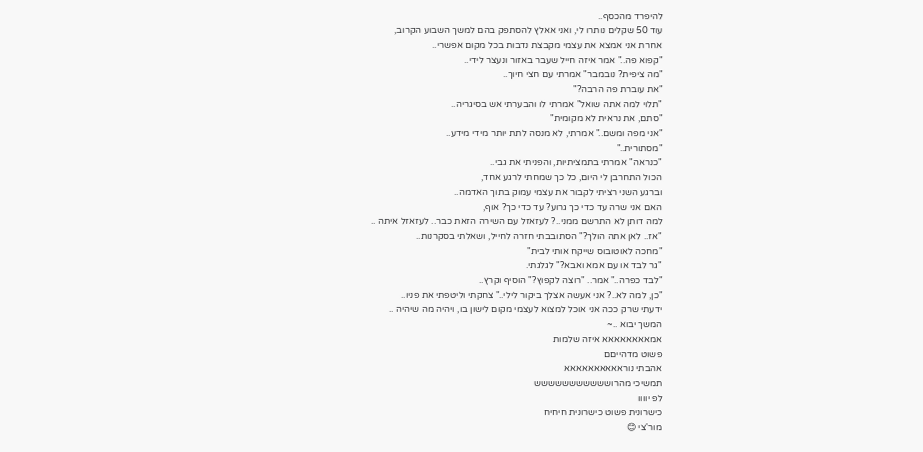להיפרד מהכסף..
עוד 50 שקלים נותרו לי, ואני אאלץ להסתפק בהם למשך השבוע הקרוב,
אחרת אני אמצא את עצמי מקבצת נדבות בכל מקום אפשרי..
"קפוא פה.." אמר איזה חייל שעבר באזור ונעצר לידי..
"מה ציפית? נובמבר" אמרתי עם חצי חיוך..
"את עוברת פה הרבה?"
"תלוי למה אתה שואל" אמרתי לו והבערתי אש בסיגריה..
"סתם, את נראית לא מקומית"
"אני מפה ומשם.." אמרתי, לא מנסה לתת יותר מידי מידע..
"מסתורית.."
"כנראה" אמרתי בתמציתיות, והפניתי את גבי..
הכול התחרבן לי היום, כל כך שמחתי לרגע אחד,
וברגע השני רציתי לקבור את עצמי עמוק בתוך האדמה..
האם אני שרה עד כדי כך גרוע? עד כדי כך? אוף,
למה דותן לא התרשם ממני..? לעזאזל עם השירה הזאת כבר.. לעזאזל איתה ..
"אז.. לאן אתה הולך?" הסתובבתי חזרה לחייל, ושאלתי בסקרנות..
"מחכה לאוטובוס שייקח אותי לבית"
"גר לבד או עם אמא ואבא?" לגלגתי.
"לבד כפרה.." אמר.. "רוצה לקפוץ?" הוסיף וקרץ..
"כן, למה לא..? אני אעשה אצלך ביקור לילי.." צחקתי וליטפתי את פניו..
ידעתי שרק ככה אני אוכל למצוא לעצמי מקום לישון בו, ויהיה מה שיהיה ..
המשך יבוא ..~
אמאאאאאאאא איזה שלמות
פשוט מדהייםם
אהבתי נוראאאאאאאאאא
תמשיכי מהרוששששששששששש
לפ יוווו
כישרונית פשוט כישרונית חיחיח
מור'צי 😊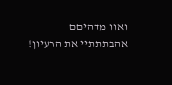ואוו מדהיםם
אהבתתתיי את הרעיון!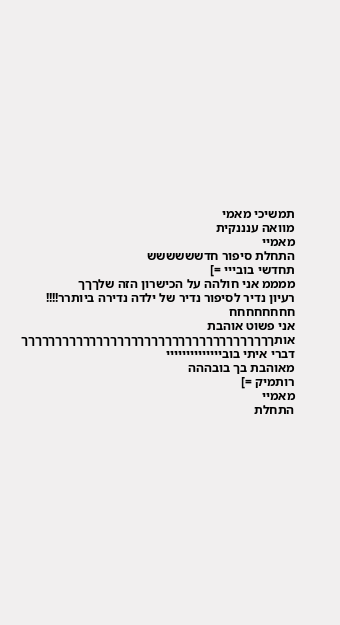תמשיכי מאמי
מוואה ענננקית
מאמיי
התחלת סיפור חדשששששש
תחדשי בובייי =]
ממממ אני חולהה על הכישרון הזה שלךךך
רעיון נדיר לסיפור נדיר של ילדה נדירה ביותרר!!!!
חחחחחחחח
אני פשוט אוהבת אותךךךךךךךךךךךךךךךךךךךךךךךךךךךךךךךךךךךךך
דברי איתי בוביייייייייייייי
מאוהבת בך בובההה
רותמיק =]
מאמיי
התחלת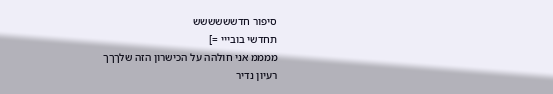סיפור חדשששששש
תחדשי בובייי =]
ממממ אני חולהה על הכישרון הזה שלךךך
רעיון נדיר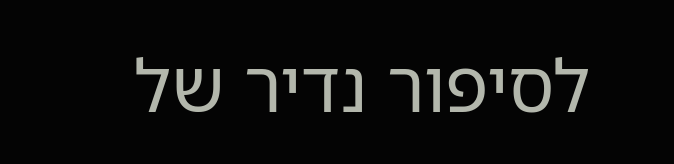לסיפור נדיר של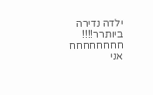ילדה נדירה ביותרר!!!!
חחחחחחחח
אני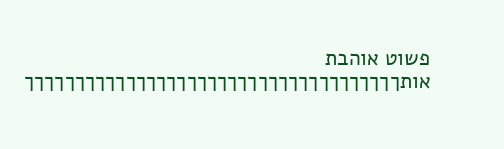פשוט אוהבת אותךךךךךךךךךךךךךךךךךךךךךךךךךךךךךךךךךךךךך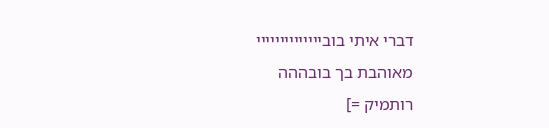דברי איתי בוביייייייייייייי
מאוהבת בך בובההה
רותמיק =]